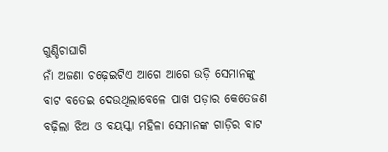ଗୁଣ୍ଡିଚାଘାଗି
ନାଁ ଅଜଣା ଚଢ଼େଇଟିଏ ଆଗେ ଆଗେ ଉଡ଼ି ସେମାନଙ୍କୁ ବାଟ ବତେଇ ଦେଉଥିଲାବେଳେ ପାଖ ପଡ଼ାର କେତେଜଣ ବଢ଼ିଲା ଝିଅ ଓ ବୟସ୍କା ମହିଳା ସେମାନଙ୍କ ଗାଡ଼ିର ବାଟ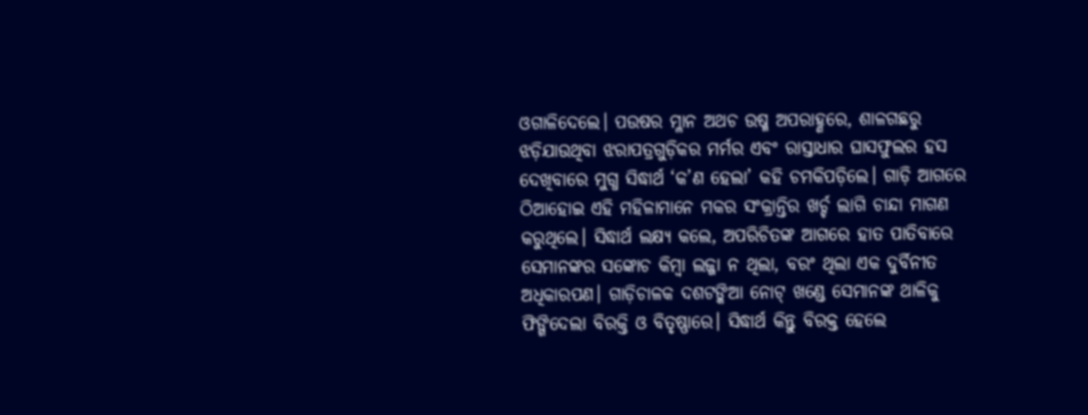ଓଗାଳିଦେଲେ। ପଉଷର ମ୍ଳାନ ଅଥଚ ଉଷ୍ମ ଅପରାହ୍ଣରେ, ଶାଳଗଛରୁ ଝଡ଼ିଯାଉଥିବା ଝରାପତ୍ରଗୁଡ଼ିକର ମର୍ମର ଏବଂ ରାସ୍ତାଧାର ଘାସଫୁଲର ହସ ଦେଖିବାରେ ମୁଗ୍ଧ ସିଦ୍ଧାର୍ଥ ‘କ’ଣ ହେଲା’ କହି ଚମକିପଡ଼ିଲେ। ଗାଡ଼ି ଆଗରେ ଠିଆହୋଇ ଏହି ମହିଳାମାନେ ମକର ସଂକ୍ରାନ୍ତିର ଖର୍ଚ୍ଚ ଲାଗି ଚାନ୍ଦା ମାଗଣ କରୁଥିଲେ। ସିଦ୍ଧାର୍ଥ ଲକ୍ଷ୍ୟ କଲେ, ଅପରିଚିତଙ୍କ ଆଗରେ ହାତ ପାତିବାରେ ସେମାନଙ୍କର ସଙ୍କୋଚ କିମ୍ବା ଲଜ୍ଜା ନ ଥିଲା, ବରଂ ଥିଲା ଏକ ଦୁର୍ବିନୀତ ଅଧିକାରପଣ। ଗାଡ଼ିଚାଳକ ଦଶଟଙ୍କିଆ ନୋଟ୍ ଖଣ୍ଡେ ସେମାନଙ୍କ ଥାଳିକୁ ଫିଙ୍ଗିଦେଲା ବିରକ୍ତି ଓ ବିତୃଷ୍ଣାରେ। ସିଦ୍ଧାର୍ଥ କିନ୍ତୁ ବିରକ୍ତ ହେଲେ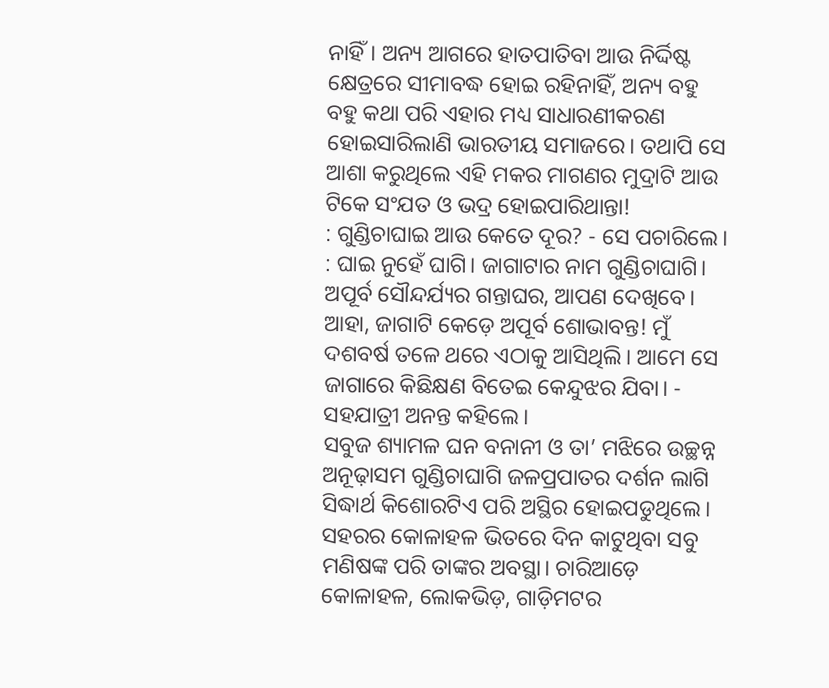ନାହିଁ। ଅନ୍ୟ ଆଗରେ ହାତପାତିବା ଆଉ ନିର୍ଦ୍ଦିଷ୍ଟ କ୍ଷେତ୍ରରେ ସୀମାବଦ୍ଧ ହୋଇ ରହିନାହିଁ, ଅନ୍ୟ ବହୁ ବହୁ କଥା ପରି ଏହାର ମଧ୍ୟ ସାଧାରଣୀକରଣ ହୋଇସାରିଲାଣି ଭାରତୀୟ ସମାଜରେ। ତଥାପି ସେ ଆଶା କରୁଥିଲେ ଏହି ମକର ମାଗଣର ମୁଦ୍ରାଟି ଆଉ ଟିକେ ସଂଯତ ଓ ଭଦ୍ର ହୋଇପାରିଥାନ୍ତା!
: ଗୁଣ୍ଡିଚାଘାଇ ଆଉ କେତେ ଦୂର? - ସେ ପଚାରିଲେ।
: ଘାଇ ନୁହେଁ ଘାଗି। ଜାଗାଟାର ନାମ ଗୁଣ୍ଡିଚାଘାଗି। ଅପୂର୍ବ ସୌନ୍ଦର୍ଯ୍ୟର ଗନ୍ତାଘର, ଆପଣ ଦେଖିବେ। ଆହା, ଜାଗାଟି କେଡ଼େ ଅପୂର୍ବ ଶୋଭାବନ୍ତ! ମୁଁ ଦଶବର୍ଷ ତଳେ ଥରେ ଏଠାକୁ ଆସିଥିଲି। ଆମେ ସେ ଜାଗାରେ କିଛିକ୍ଷଣ ବିତେଇ କେନ୍ଦୁଝର ଯିବା। - ସହଯାତ୍ରୀ ଅନନ୍ତ କହିଲେ।
ସବୁଜ ଶ୍ୟାମଳ ଘନ ବନାନୀ ଓ ତା’ ମଝିରେ ଉଚ୍ଛନ୍ନ ଅନୂଢ଼ାସମ ଗୁଣ୍ଡିଚାଘାଗି ଜଳପ୍ରପାତର ଦର୍ଶନ ଲାଗି ସିଦ୍ଧାର୍ଥ କିଶୋରଟିଏ ପରି ଅସ୍ଥିର ହୋଇପଡୁଥିଲେ। ସହରର କୋଳାହଳ ଭିତରେ ଦିନ କାଟୁଥିବା ସବୁ ମଣିଷଙ୍କ ପରି ତାଙ୍କର ଅବସ୍ଥା। ଚାରିଆଡ଼େ କୋଳାହଳ, ଲୋକଭିଡ଼, ଗାଡ଼ିମଟର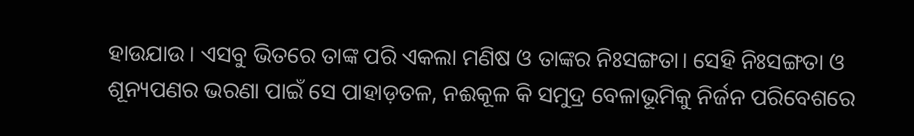ହାଉଯାଉ। ଏସବୁ ଭିତରେ ତାଙ୍କ ପରି ଏକଲା ମଣିଷ ଓ ତାଙ୍କର ନିଃସଙ୍ଗତା। ସେହି ନିଃସଙ୍ଗତା ଓ ଶୂନ୍ୟପଣର ଭରଣା ପାଇଁ ସେ ପାହାଡ଼ତଳ, ନଈକୂଳ କି ସମୁଦ୍ର ବେଳାଭୂମିକୁ ନିର୍ଜନ ପରିବେଶରେ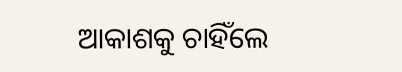ଆକାଶକୁ ଚାହିଁଲେ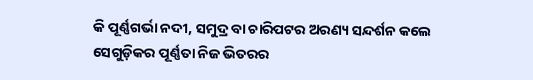କି ପୂର୍ଣ୍ଣଗର୍ଭା ନଦୀ, ସମୁଦ୍ର ବା ଚାରିପଟର ଅରଣ୍ୟ ସନ୍ଦର୍ଶନ କଲେ ସେଗୁଡ଼ିକର ପୂର୍ଣ୍ଣତା ନିଜ ଭିତରର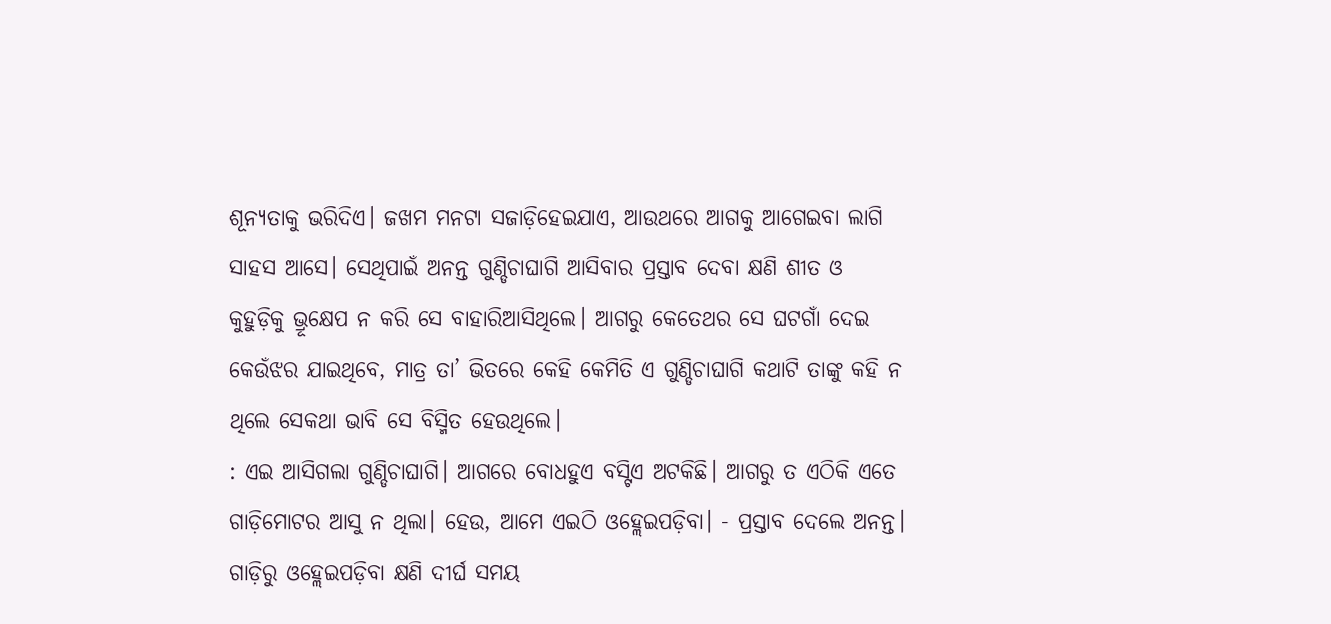ଶୂନ୍ୟତାକୁ ଭରିଦିଏ। ଜଖମ ମନଟା ସଜାଡ଼ିହେଇଯାଏ, ଆଉଥରେ ଆଗକୁ ଆଗେଇବା ଲାଗି ସାହସ ଆସେ। ସେଥିପାଇଁ ଅନନ୍ତ ଗୁଣ୍ଡିଚାଘାଗି ଆସିବାର ପ୍ରସ୍ତାବ ଦେବା କ୍ଷଣି ଶୀତ ଓ କୁହୁଡ଼ିକୁ ଭ୍ରୂକ୍ଷେପ ନ କରି ସେ ବାହାରିଆସିଥିଲେ। ଆଗରୁ କେତେଥର ସେ ଘଟଗାଁ ଦେଇ କେଉଁଝର ଯାଇଥିବେ, ମାତ୍ର ତା’ ଭିତରେ କେହି କେମିତି ଏ ଗୁଣ୍ଡିଚାଘାଗି କଥାଟି ତାଙ୍କୁ କହି ନ ଥିଲେ ସେକଥା ଭାବି ସେ ବିସ୍ମିତ ହେଉଥିଲେ।
: ଏଇ ଆସିଗଲା ଗୁଣ୍ଡିଚାଘାଗି। ଆଗରେ ବୋଧହୁଏ ବସ୍ଟିଏ ଅଟକିଛି। ଆଗରୁ ତ ଏଠିକି ଏତେ ଗାଡ଼ିମୋଟର ଆସୁ ନ ଥିଲା। ହେଉ, ଆମେ ଏଇଠି ଓହ୍ଲେଇପଡ଼ିବା। - ପ୍ରସ୍ତାବ ଦେଲେ ଅନନ୍ତ।
ଗାଡ଼ିରୁ ଓହ୍ଲେଇପଡ଼ିବା କ୍ଷଣି ଦୀର୍ଘ ସମୟ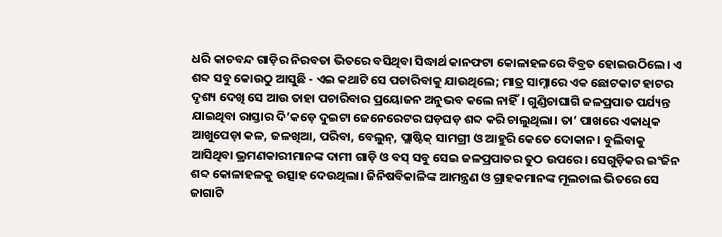ଧରି କାଚବନ୍ଦ ଗାଡ଼ିର ନିରବତା ଭିତରେ ବସିଥିବା ସିଦ୍ଧାର୍ଥ କାନଫଟା କୋଳାହଳରେ ବିବ୍ରତ ହୋଇଉଠିଲେ। ଏ ଶବ୍ଦ ସବୁ କୋଉଠୁ ଆସୁଛି - ଏଇ କଥାଟି ସେ ପଚାରିବାକୁ ଯାଉଥିଲେ; ମାତ୍ର ସାମ୍ନାରେ ଏକ ଛୋଟକାଟ ହାଟର ଦୃଶ୍ୟ ଦେଖି ସେ ଆଉ ତାହା ପଚାରିବାର ପ୍ରୟୋଜନ ଅନୁଭବ କଲେ ନାହିଁ। ଗୁଣ୍ଡିଚାଘାଗି ଜଳପ୍ରପାତ ପର୍ଯ୍ୟନ୍ତ ଯାଇଥିବା ରାସ୍ତାର ଦି’କଡ଼େ ଦୁଇଟା ଜେନେରେଟର ଘଡ଼ଘଡ଼ ଶବ୍ଦ କରି ଚାଲୁଥିଲା। ତା’ ପାଖରେ ଏକାଧିକ ଆଖୁପେଡ଼ା କଳ, ଜଳଖିଆ, ପରିବା, ବେଲୁନ୍, ପ୍ଲାଷ୍ଟିକ୍ ସାମଗ୍ରୀ ଓ ଆହୁରି କେତେ ଦୋକାନ। ବୁଲିବାକୁ ଆସିଥିବା ଭ୍ରମଣକାରୀମାନଙ୍କ ଦାମୀ ଗାଡ଼ି ଓ ବସ୍ ସବୁ ସେଇ ଜଳପ୍ରପାତର ତୁଠ ଉପରେ। ସେଗୁଡ଼ିକର ଇଂଜିନ ଶବ୍ଦ କୋଳାହଳକୁ ଉତ୍ସାହ ଦେଉଥିଲା। ଜିନିଷବିକାଳିଙ୍କ ଆମନ୍ତ୍ରଣ ଓ ଗ୍ରାହକମାନଙ୍କ ମୂଲଚାଲ ଭିତରେ ସେ ଜାଗାଟି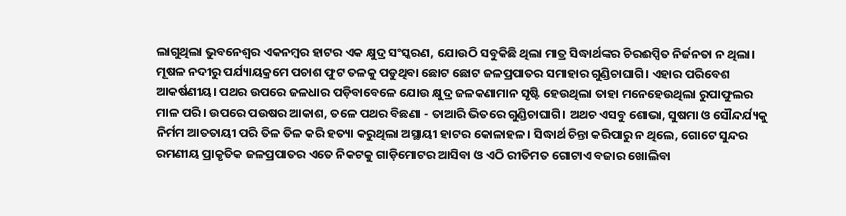ଲାଗୁଥିଲା ଭୁବନେଶ୍ବର ଏକନମ୍ବର ହାଟର ଏକ କ୍ଷୁଦ୍ର ସଂସ୍କରଣ, ଯୋଉଠି ସବୁକିଛି ଥିଲା ମାତ୍ର ସିଦ୍ଧାର୍ଥଙ୍କର ଚିରଈପ୍ସିତ ନିର୍ଜନତା ନ ଥିଲା।
ମୂଷଳ ନଦୀରୁ ପର୍ଯ୍ୟାୟକ୍ରମେ ପଚାଶ ଫୁଟ ତଳକୁ ପଡୁଥିବା ଛୋଟ ଛୋଟ ଜଳପ୍ରପାତର ସମାହାର ଗୁଣ୍ଡିଚାଘାଗି। ଏହାର ପରିବେଶ ଆକର୍ଷଣୀୟ। ପଥର ଉପରେ ଜଳଧାର ପଡ଼ିବାବେଳେ ଯୋଉ କ୍ଷୁଦ୍ର ଜଳକଣାମାନ ସୃଷ୍ଟି ହେଉଥିଲା ତାହା ମନେହେଉଥିଲା ରୁପାଫୁଲର ମାଳ ପରି। ଉପରେ ପଉଷର ଆକାଶ, ତଳେ ପଥର ବିଛଣା - ତାଆରି ଭିତରେ ଗୁଣ୍ଡିଚାଘାଗି। ଅଥଚ ଏସବୁ ଶୋଭା, ସୁଷମା ଓ ସୌନ୍ଦର୍ଯ୍ୟକୁ ନିର୍ମମ ଆତତାୟୀ ପରି ତିଳ ତିଳ କରି ହତ୍ୟା କରୁଥିଲା ଅସ୍ଥାୟୀ ହାଟର କୋଳାହଳ। ସିଦ୍ଧାର୍ଥ ଚିନ୍ତା କରିପାରୁ ନ ଥିଲେ, ଗୋଟେ ସୁନ୍ଦର ରମଣୀୟ ପ୍ରାକୃତିକ ଜଳପ୍ରପାତର ଏତେ ନିକଟକୁ ଗାଡ଼ିମୋଟର ଆସିବା ଓ ଏଠି ରୀତିମତ ଗୋଟାଏ ବଜାର ଖୋଲିବା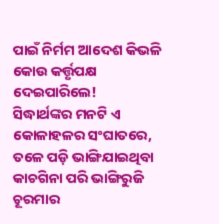ପାଇଁ ନିର୍ମମ ଆଦେଶ କିଭଳି କୋଉ କର୍ତ୍ତୃପକ୍ଷ ଦେଇପାରିଲେ!
ସିଦ୍ଧାର୍ଥଙ୍କର ମନଟି ଏ କୋଳାହଳର ସଂଘାତରେ, ତଳେ ପଡ଼ି ଭାଙ୍ଗିଯାଇଥିବା କାଚଗିନା ପରି ଭାଙ୍ଗିରୁଜି ଚୂରମାର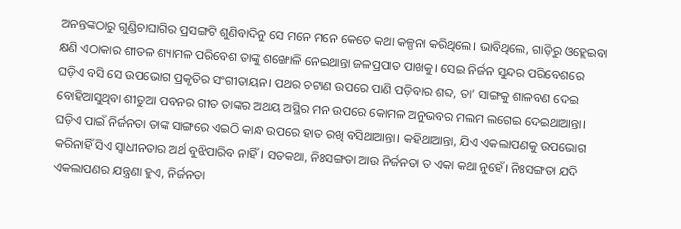ଅନନ୍ତଙ୍କଠାରୁ ଗୁଣ୍ଡିଚାଘାଗିର ପ୍ରସଙ୍ଗଟି ଶୁଣିବାଦିନୁ ସେ ମନେ ମନେ କେତେ କଥା କଳ୍ପନା କରିଥିଲେ। ଭାବିଥିଲେ, ଗାଡ଼ିରୁ ଓହ୍ଲେଇବା କ୍ଷଣି ଏଠାକାର ଶୀତଳ ଶ୍ୟାମଳ ପରିବେଶ ତାଙ୍କୁ ଶଙ୍ଖୋଳି ନେଇଥାନ୍ତା ଜଳପ୍ରପାତ ପାଖକୁ। ସେଇ ନିର୍ଜନ ସୁନ୍ଦର ପରିବେଶରେ ଘଡ଼ିଏ ବସି ସେ ଉପଭୋଗ ପ୍ରକୃତିର ସଂଗୀତାୟନ। ପଥର ଚଟାଣ ଉପରେ ପାଣି ପଡ଼ିବାର ଶବ୍ଦ, ତା’ ସାଙ୍ଗକୁ ଶାଳବଣ ଦେଇ ବୋହିଆସୁଥିବା ଶୀତୁଆ ପବନର ଗୀତ ତାଙ୍କର ଅଥୟ ଅସ୍ଥିର ମନ ଉପରେ କୋମଳ ଅନୁଭବର ମଲମ ଲଗେଇ ଦେଇଥାଆନ୍ତା। ଘଡ଼ିଏ ପାଇଁ ନିର୍ଜନତା ତାଙ୍କ ସାଙ୍ଗରେ ଏଇଠି କାନ୍ଧ ଉପରେ ହାତ ରଖି ବସିଥାଆନ୍ତା। କହିଥାଆନ୍ତା, ଯିଏ ଏକଲାପଣକୁ ଉପଭୋଗ କରିନାହିଁ ସିଏ ସ୍ବାଧୀନତାର ଅର୍ଥ ବୁଝିପାରିବ ନାହିଁ। ସତକଥା, ନିଃସଙ୍ଗତା ଆଉ ନିର୍ଜନତା ତ ଏକା କଥା ନୁହେଁ। ନିଃସଙ୍ଗତା ଯଦି ଏକଲାପଣର ଯନ୍ତ୍ରଣା ହୁଏ, ନିର୍ଜନତା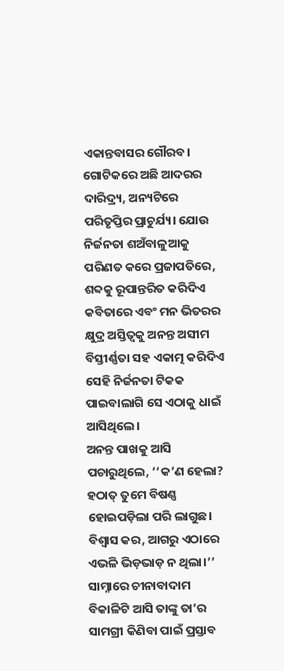ଏକାନ୍ତବାସର ଗୌରବ। ଗୋଟିକରେ ଅଛି ଆଦରର ଦାରିଦ୍ର୍ୟ, ଅନ୍ୟଟିରେ ପରିତୃପ୍ତିର ପ୍ରାଚୁର୍ଯ୍ୟ। ଯୋଉ ନିର୍ଜନତା ଶଅଁବାଳୁଆକୁ ପରିଣତ କରେ ପ୍ରଜାପତିରେ, ଶବ୍ଦକୁ ରୂପାନ୍ତରିତ କରିଦିଏ କବିତାରେ ଏବଂ ମନ ଭିତରର କ୍ଷୁଦ୍ର ଅସ୍ତିତ୍ବକୁ ଅନନ୍ତ ଅସୀମ ବିସ୍ତୀର୍ଣ୍ଣତା ସହ ଏକାତ୍ମ କରିଦିଏ ସେହି ନିର୍ଜନତା ଟିକକ ପାଇବାଲାଗି ସେ ଏଠାକୁ ଧାଇଁ ଆସିଥିଲେ।
ଅନନ୍ତ ପାଖକୁ ଆସି ପଚାରୁଥିଲେ, ‘‘କ’ଣ ହେଲା? ହଠାତ୍ ତୁମେ ବିଷଣ୍ଣ ହୋଇପଡ଼ିଲା ପରି ଲାଗୁଛ। ବିଶ୍ବାସ କର, ଆଗରୁ ଏଠାରେ ଏଭଳି ଭିଡ଼ଭାଡ଼ ନ ଥିଲା।’’
ସାମ୍ନାରେ ଚୀନାବାଦାମ ବିକାଳିଟି ଆସି ତାଙ୍କୁ ତା’ର ସାମଗ୍ରୀ କିଣିବା ପାଇଁ ପ୍ରସ୍ତାବ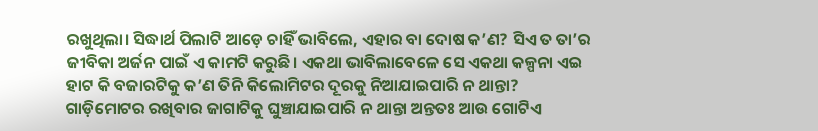ରଖୁଥିଲା। ସିଦ୍ଧାର୍ଥ ପିଲାଟି ଆଡ଼େ ଚାହିଁ ଭାବିଲେ, ଏହାର ବା ଦୋଷ କ’ଣ? ସିଏ ତ ତା’ର ଜୀବିକା ଅର୍ଜନ ପାଇଁ ଏ କାମଟି କରୁଛି। ଏକଥା ଭାବିଲାବେଳେ ସେ ଏକଥା କଳ୍ପନା ଏଇ ହାଟ କି ବଜାରଟିକୁ କ’ଣ ତିନି କିଲୋମିଟର ଦୂରକୁ ନିଆଯାଇପାରି ନ ଥାନ୍ତା? ଗାଡ଼ିମୋଟର ରଖିବାର ଜାଗାଟିକୁ ଘୁଞ୍ଚାଯାଇପାରି ନ ଥାନ୍ତା ଅନ୍ତତଃ ଆଉ ଗୋଟିଏ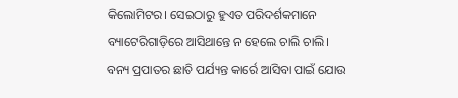କିଲୋମିଟର। ସେଇଠାରୁ ହୁଏତ ପରିଦର୍ଶକମାନେ ବ୍ୟାଟେରିଗାଡ଼ିରେ ଆସିଥାନ୍ତେ ନ ହେଲେ ଚାଲି ଚାଲି। ବନ୍ୟ ପ୍ରପାତର ଛାତି ପର୍ଯ୍ୟନ୍ତ କାର୍ରେ ଆସିବା ପାଇଁ ଯୋଉ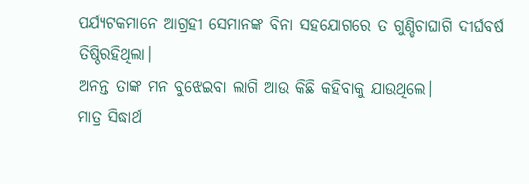ପର୍ଯ୍ୟଟକମାନେ ଆଗ୍ରହୀ ସେମାନଙ୍କ ବିନା ସହଯୋଗରେ ତ ଗୁଣ୍ଡିଚାଘାଗି ଦୀର୍ଘବର୍ଷ ତିଷ୍ଠିରହିଥିଲା।
ଅନନ୍ତ ତାଙ୍କ ମନ ବୁଝେଇବା ଲାଗି ଆଉ କିଛି କହିବାକୁ ଯାଉଥିଲେ।
ମାତ୍ର ସିଦ୍ଧାର୍ଥ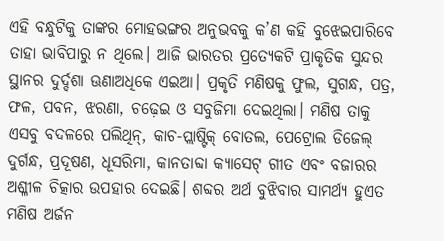ଏହି ବନ୍ଧୁଟିକୁ ତାଙ୍କର ମୋହଭଙ୍ଗର ଅନୁଭବକୁ କ’ଣ କହି ବୁଝେଇପାରିବେ ତାହା ଭାବିପାରୁ ନ ଥିଲେ। ଆଜି ଭାରତର ପ୍ରତ୍ୟେକଟି ପ୍ରାକୃତିକ ସୁନ୍ଦର ସ୍ଥାନର ଦୁର୍ଦ୍ଦଶା ଊଣାଅଧିକେ ଏଇଆ। ପ୍ରକୃତି ମଣିଷକୁ ଫୁଲ, ସୁଗନ୍ଧ, ପତ୍ର, ଫଳ, ପବନ, ଝରଣା, ଚଢ଼େଇ ଓ ସବୁଜିମା ଦେଇଥିଲା। ମଣିଷ ତାକୁ ଏସବୁ ବଦଳରେ ପଲିଥିନ୍, କାଚ-ପ୍ଲାଷ୍ଟିକ୍ ବୋତଲ, ପେଟ୍ରୋଲ ଡିଜେଲ୍ ଦୁର୍ଗନ୍ଧ, ପ୍ରଦୂଷଣ, ଧୂସରିମା, କାନତାବ୍ଦା କ୍ୟାସେଟ୍ ଗୀତ ଏବଂ ବଜାରର ଅଶ୍ଳୀଳ ଚିତ୍କାର ଉପହାର ଦେଇଛି। ଶବ୍ଦର ଅର୍ଥ ବୁଝିବାର ସାମର୍ଥ୍ୟ ହୁଏତ ମଣିଷ ଅର୍ଜନ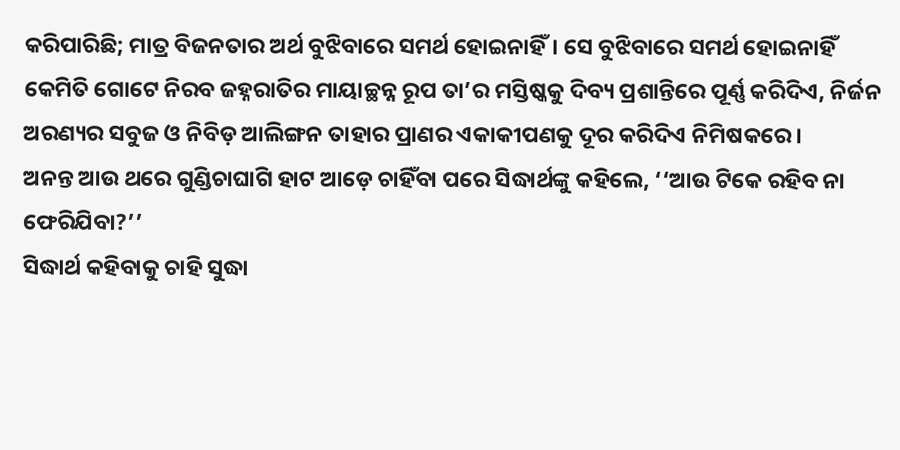କରିପାରିଛି; ମାତ୍ର ବିଜନତାର ଅର୍ଥ ବୁଝିବାରେ ସମର୍ଥ ହୋଇନାହିଁ। ସେ ବୁଝିବାରେ ସମର୍ଥ ହୋଇନାହିଁ କେମିତି ଗୋଟେ ନିରବ ଜହ୍ନରାତିର ମାୟାଚ୍ଛନ୍ନ ରୂପ ତା’ର ମସ୍ତିଷ୍କକୁ ଦିବ୍ୟ ପ୍ରଶାନ୍ତିରେ ପୂର୍ଣ୍ଣ କରିଦିଏ, ନିର୍ଜନ ଅରଣ୍ୟର ସବୁଜ ଓ ନିବିଡ଼ ଆଲିଙ୍ଗନ ତାହାର ପ୍ରାଣର ଏକାକୀପଣକୁ ଦୂର କରିଦିଏ ନିମିଷକରେ।
ଅନନ୍ତ ଆଉ ଥରେ ଗୁଣ୍ଡିଚାଘାଗି ହାଟ ଆଡ଼େ ଚାହିଁବା ପରେ ସିଦ୍ଧାର୍ଥଙ୍କୁ କହିଲେ, ‘‘ଆଉ ଟିକେ ରହିବ ନା ଫେରିଯିବା?’’
ସିଦ୍ଧାର୍ଥ କହିବାକୁ ଚାହି ସୁଦ୍ଧା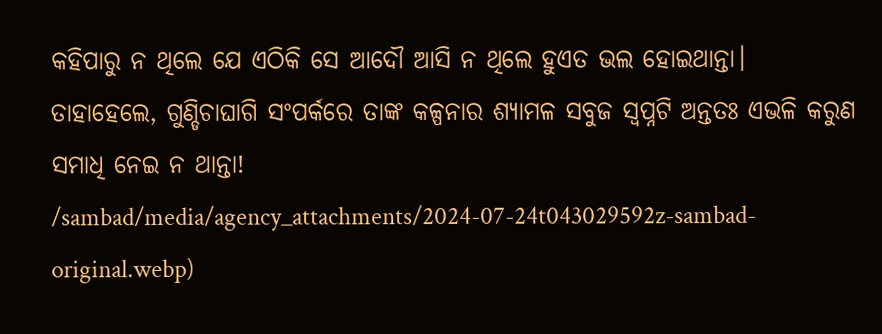କହିପାରୁ ନ ଥିଲେ ଯେ ଏଠିକି ସେ ଆଦୌ ଆସି ନ ଥିଲେ ହୁଏତ ଭଲ ହୋଇଥାନ୍ତା। ତାହାହେଲେ, ଗୁଣ୍ଡିଚାଘାଗି ସଂପର୍କରେ ତାଙ୍କ କଳ୍ପନାର ଶ୍ୟାମଳ ସବୁଜ ସ୍ବପ୍ନଟି ଅନ୍ତତଃ ଏଭଳି କରୁଣ ସମାଧି ନେଇ ନ ଥାନ୍ତା!
/sambad/media/agency_attachments/2024-07-24t043029592z-sambad-original.webp)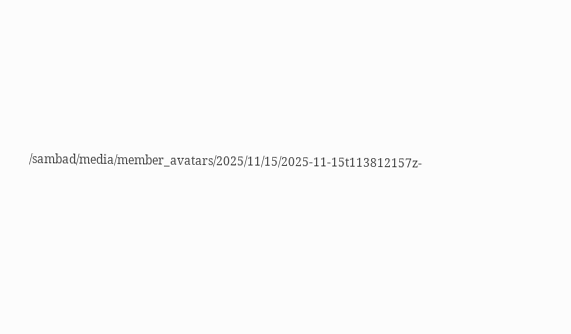/sambad/media/member_avatars/2025/11/15/2025-11-15t113812157z-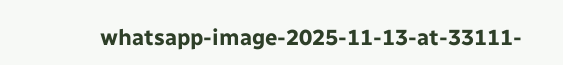whatsapp-image-2025-11-13-at-33111-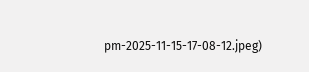pm-2025-11-15-17-08-12.jpeg)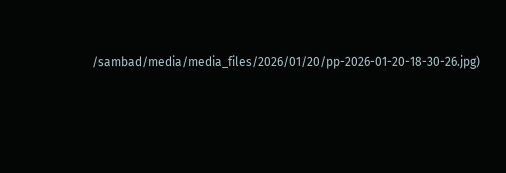/sambad/media/media_files/2026/01/20/pp-2026-01-20-18-30-26.jpg)